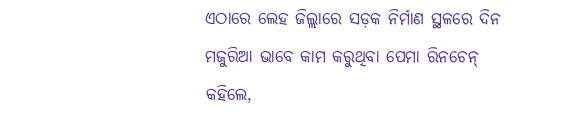ଏଠାରେ ଲେହ ଜିଲ୍ଲାରେ ସଡ଼କ ନିର୍ମାଣ ସ୍ଥଳରେ ଦିନ ମଜୁରିଆ ଭାବେ କାମ କରୁଥିବା ପେମା ରିନଚେନ୍ କହିଲେ,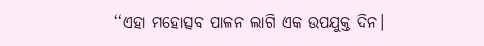‘‘ଏହା ମହୋତ୍ସବ ପାଳନ ଲାଗି ଏକ ଉପଯୁକ୍ତ ଦିନ।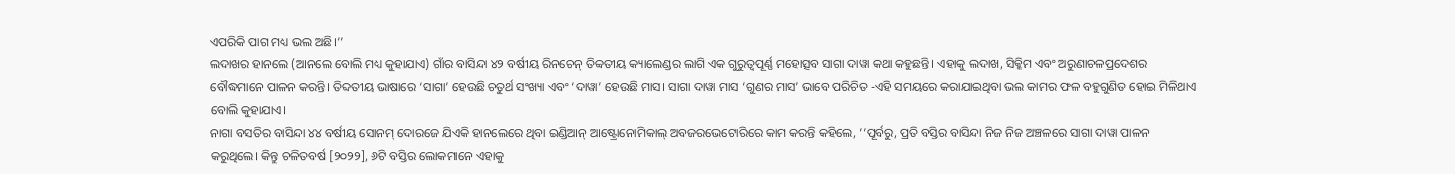ଏପରିକି ପାଗ ମଧ୍ୟ ଭଲ ଅଛି।’’
ଲଦାଖର ହାନଲେ (ଆନଲେ ବୋଲି ମଧ୍ୟ କୁହାଯାଏ) ଗାଁର ବାସିନ୍ଦା ୪୨ ବର୍ଷୀୟ ରିନଚେନ୍ ତିବ୍ବତୀୟ କ୍ୟାଲେଣ୍ଡର ଲାଗି ଏକ ଗୁରୁତ୍ୱପୂର୍ଣ୍ଣ ମହୋତ୍ସବ ସାଗା ଦାୱା କଥା କହୁଛନ୍ତି। ଏହାକୁ ଲଦାଖ, ସିକ୍କିମ ଏବଂ ଅରୁଣାଚଳପ୍ରଦେଶର ବୌଦ୍ଧମାନେ ପାଳନ କରନ୍ତି। ତିବ୍ଦତୀୟ ଭାଷାରେ ‘ସାଗା’ ହେଉଛି ଚତୁର୍ଥ ସଂଖ୍ୟା ଏବଂ ‘ଦାୱା’ ହେଉଛି ମାସ। ସାଗା ଦାୱା ମାସ ‘ଗୁଣର ମାସ’ ଭାବେ ପରିଚିତ -ଏହି ସମୟରେ କରାଯାଇଥିବା ଭଲ କାମର ଫଳ ବହୁଗୁଣିତ ହୋଇ ମିଳିଥାଏ ବୋଲି କୁହାଯାଏ।
ନାଗା ବସତିର ବାସିନ୍ଦା ୪୪ ବର୍ଷୀୟ ସୋନମ୍ ଦୋରଜେ ଯିଏକି ହାନଲେରେ ଥିବା ଇଣ୍ଡିଆନ୍ ଆଷ୍ଟ୍ରୋନୋମିକାଲ୍ ଅବଜରଭେଟୋରିରେ କାମ କରନ୍ତି କହିଲେ, ‘‘ପୂର୍ବରୁ, ପ୍ରତି ବସ୍ତିର ବାସିନ୍ଦା ନିଜ ନିଜ ଅଞ୍ଚଳରେ ସାଗା ଦାୱା ପାଳନ କରୁଥିଲେ। କିନ୍ତୁ ଚଳିତବର୍ଷ [୨୦୨୨], ୬ଟି ବସ୍ତିର ଲୋକମାନେ ଏହାକୁ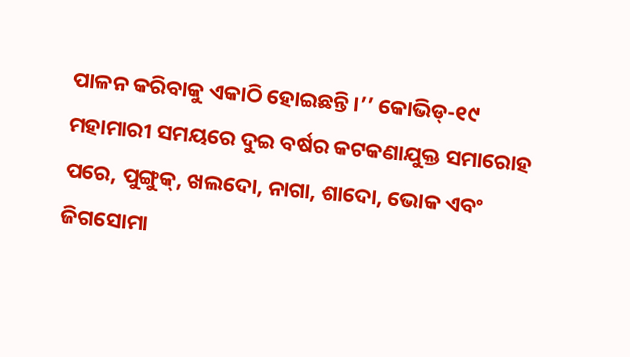ପାଳନ କରିବାକୁ ଏକାଠି ହୋଇଛନ୍ତି।’’ କୋଭିଡ୍-୧୯ ମହାମାରୀ ସମୟରେ ଦୁଇ ବର୍ଷର କଟକଣାଯୁକ୍ତ ସମାରୋହ ପରେ, ପୁଙ୍ଗୁକ୍, ଖଲଦୋ, ନାଗା, ଶାଦୋ, ଭୋକ ଏବଂ ଜିଗସୋମା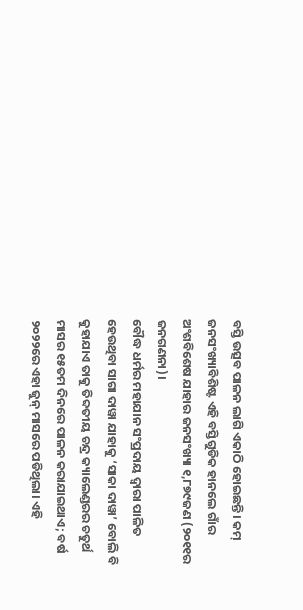ବସ୍ତି ଉତ୍ସବ ପାଳନ ଲାଗି ଏକାଠି ହୋଇଛନ୍ତି। କମ୍ ଜନସଂଖ୍ୟାବିଶିଷ୍ଟ ଏହି ବସ୍ତିଗୁଡିକ ହାନଲେ ଗାଁର ଅଂଶବିଶେଷ ଯାହାର ଜନସଂଖ୍ୟା ୧,୮୭୯ଜଣ (୨୦୧୧ର ଜନଗଣନା)।
ବୌଦ୍ଧ ଧର୍ମର ମହାଯାନ ସଂପ୍ରଦାୟ ଦ୍ୱାରା ପାଳିତ ହେଉଥିବା ସାଗା ଦାୱା ଯାହାକୁ ‘ସାକା ଦାୱା’ ବୋଲି ବି କୁହାଯାଏ ତାକୁ ତିବ୍ଦତୀୟ ଚନ୍ଦ୍ର କ୍ୟାଲେଣ୍ଡରର ଚତୁର୍ଥ ମାସର ୧୫ତମ ଦିନରେ ପାଳନ କରାଯାଇଥାଏ; ବର୍ଷ ୨୦୨୨ରେ ଏହା ଜୁନ୍ ମାସରେ ପଡିଥିଲା। ଏହି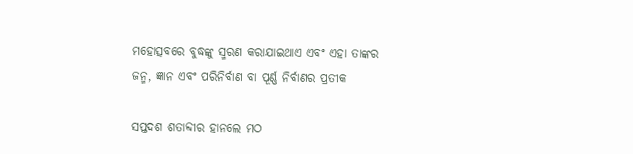ମହୋତ୍ସବରେ ବୁଦ୍ଧଙ୍କୁ ସ୍ମରଣ କରାଯାଇଥାଏ ଏବଂ ଏହା ତାଙ୍କର ଜନ୍ମ, ଜ୍ଞାନ ଏବଂ ପରିନିର୍ବାଣ ବା ପୂର୍ଣ୍ଣ ନିର୍ବାଣର ପ୍ରତୀକ

ସପ୍ତଦଶ ଶତାବ୍ଦୀର ହାନଲେ ମଠ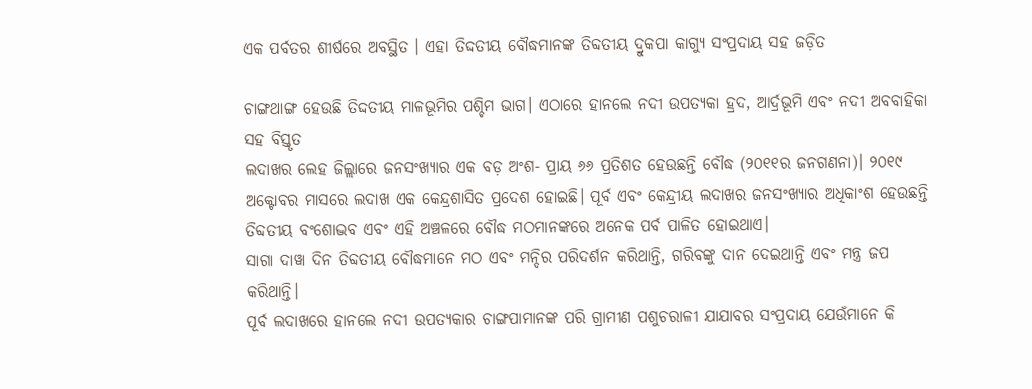ଏକ ପର୍ବତର ଶୀର୍ଷରେ ଅବସ୍ଥିତ । ଏହା ତିଦ୍ଦତୀୟ ବୌଦ୍ଧମାନଙ୍କ ତିବ୍ଦତୀୟ ଦ୍ରୁକପା କାଗ୍ୟୁ ସଂପ୍ରଦାୟ ସହ ଜଡ଼ିତ

ଚାଙ୍ଗଥାଙ୍ଗ ହେଉଛି ତିଦ୍ଦତୀୟ ମାଳଭୂମିର ପଶ୍ଚିମ ଭାଗ। ଏଠାରେ ହାନଲେ ନଦୀ ଉପତ୍ୟକା ହ୍ରଦ, ଆର୍ଦ୍ରଭୂମି ଏବଂ ନଦୀ ଅବବାହିକା ସହ ବିସ୍ତୃତ
ଲଦାଖର ଲେହ ଜିଲ୍ଲାରେ ଜନସଂଖ୍ୟାର ଏକ ବଡ଼ ଅଂଶ- ପ୍ରାୟ ୬୬ ପ୍ରତିଶତ ହେଉଛନ୍ତି ବୌଦ୍ଧ (୨୦୧୧ର ଜନଗଣନା)। ୨୦୧୯ ଅକ୍ଟୋବର ମାସରେ ଲଦାଖ ଏକ କେନ୍ଦ୍ରଶାସିତ ପ୍ରଦେଶ ହୋଇଛି। ପୂର୍ବ ଏବଂ କେନ୍ଦ୍ରୀୟ ଲଦାଖର ଜନସଂଖ୍ୟାର ଅଧିକାଂଶ ହେଉଛନ୍ତି ତିବ୍ଦତୀୟ ବଂଶୋଦ୍ଭବ ଏବଂ ଏହି ଅଞ୍ଚଳରେ ବୌଦ୍ଧ ମଠମାନଙ୍କରେ ଅନେକ ପର୍ବ ପାଳିତ ହୋଇଥାଏ।
ସାଗା ଦାୱା ଦିନ ତିବ୍ଦତୀୟ ବୌଦ୍ଧମାନେ ମଠ ଏବଂ ମନ୍ଦିର ପରିଦର୍ଶନ କରିଥାନ୍ତି, ଗରିବଙ୍କୁ ଦାନ ଦେଇଥାନ୍ତି ଏବଂ ମନ୍ତ୍ର ଜପ କରିଥାନ୍ତି।
ପୂର୍ବ ଲଦାଖରେ ହାନଲେ ନଦୀ ଉପତ୍ୟକାର ଚାଙ୍ଗପାମାନଙ୍କ ପରି ଗ୍ରାମୀଣ ପଶୁଚରାଳୀ ଯାଯାବର ସଂପ୍ରଦାୟ ଯେଉଁମାନେ କି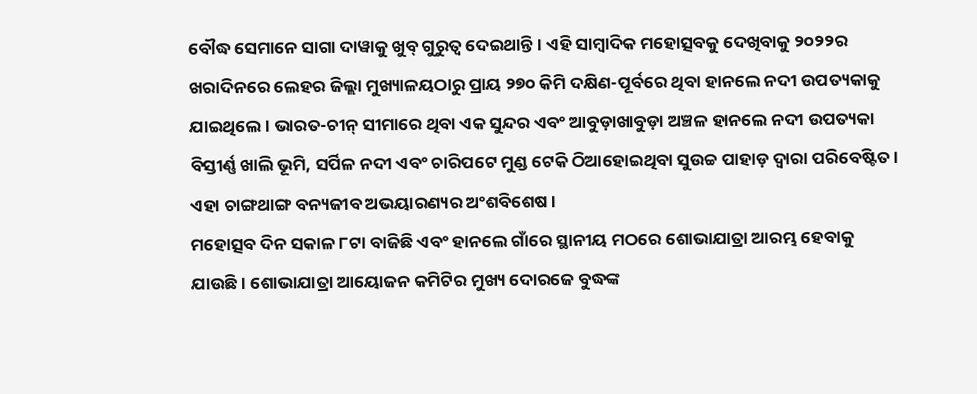ବୌଦ୍ଧ ସେମାନେ ସାଗା ଦାୱାକୁ ଖୁବ୍ ଗୁରୁତ୍ୱ ଦେଇଥାନ୍ତି। ଏହି ସାମ୍ବାଦିକ ମହୋତ୍ସବକୁ ଦେଖିବାକୁ ୨୦୨୨ର ଖରାଦିନରେ ଲେହର ଜିଲ୍ଲା ମୁଖ୍ୟାଳୟଠାରୁ ପ୍ରାୟ ୨୭୦ କିମି ଦକ୍ଷିଣ-ପୂର୍ବରେ ଥିବା ହାନଲେ ନଦୀ ଉପତ୍ୟକାକୁ ଯାଇଥିଲେ। ଭାରତ-ଚୀନ୍ ସୀମାରେ ଥିବା ଏକ ସୁନ୍ଦର ଏବଂ ଆବୁଡ଼ାଖାବୁଡ଼ା ଅଞ୍ଚଳ ହାନଲେ ନଦୀ ଉପତ୍ୟକା ବିସ୍ତୀର୍ଣ୍ଣ ଖାଲି ଭୂମି, ସର୍ପିଳ ନଦୀ ଏବଂ ଚାରିପଟେ ମୁଣ୍ଡ ଟେକି ଠିଆହୋଇଥିବା ସୁଉଚ୍ଚ ପାହାଡ଼ ଦ୍ୱାରା ପରିବେଷ୍ଟିତ। ଏହା ଚାଙ୍ଗଥାଙ୍ଗ ବନ୍ୟଜୀବ ଅଭୟାରଣ୍ୟର ଅଂଶବିଶେଷ।
ମହୋତ୍ସବ ଦିନ ସକାଳ ୮ଟା ବାଜିଛି ଏବଂ ହାନଲେ ଗାଁରେ ସ୍ଥାନୀୟ ମଠରେ ଶୋଭାଯାତ୍ରା ଆରମ୍ଭ ହେବାକୁ ଯାଉଛି। ଶୋଭାଯାତ୍ରା ଆୟୋଜନ କମିଟିର ମୁଖ୍ୟ ଦୋରଜେ ବୁଦ୍ଧଙ୍କ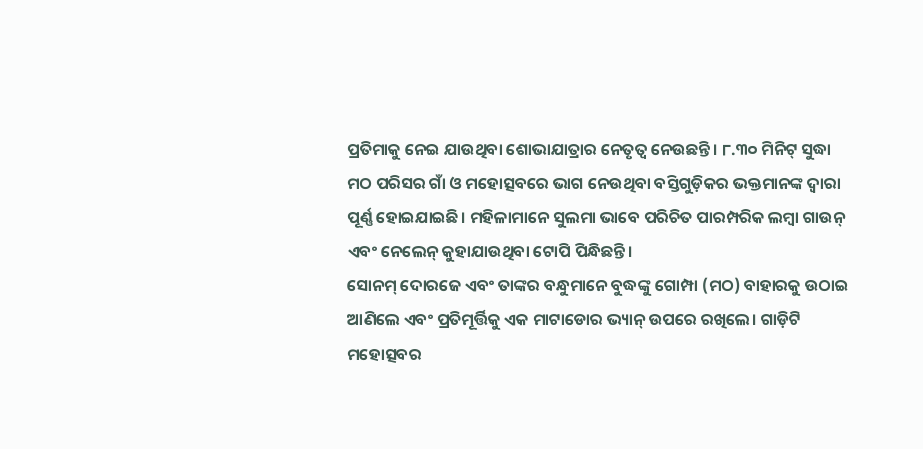ପ୍ରତିମାକୁ ନେଇ ଯାଉଥିବା ଶୋଭାଯାତ୍ରାର ନେତୃତ୍ୱ ନେଉଛନ୍ତି। ୮.୩୦ ମିନିଟ୍ ସୁଦ୍ଧା ମଠ ପରିସର ଗାଁ ଓ ମହୋତ୍ସବରେ ଭାଗ ନେଉଥିବା ବସ୍ତିଗୁଡ଼ିକର ଭକ୍ତମାନଙ୍କ ଦ୍ୱାରା ପୂର୍ଣ୍ଣ ହୋଇଯାଇଛି। ମହିଳାମାନେ ସୁଲମା ଭାବେ ପରିଚିତ ପାରମ୍ପରିକ ଲମ୍ବା ଗାଉନ୍ ଏବଂ ନେଲେନ୍ କୁହାଯାଉଥିବା ଟୋପି ପିନ୍ଧିଛନ୍ତି।
ସୋନମ୍ ଦୋରଜେ ଏବଂ ତାଙ୍କର ବନ୍ଧୁମାନେ ବୁଦ୍ଧଙ୍କୁ ଗୋମ୍ପା (ମଠ) ବାହାରକୁ ଉଠାଇ ଆଣିଲେ ଏବଂ ପ୍ରତିମୂର୍ତ୍ତିକୁ ଏକ ମାଟାଡୋର ଭ୍ୟାନ୍ ଉପରେ ରଖିଲେ। ଗାଡ଼ିଟି ମହୋତ୍ସବର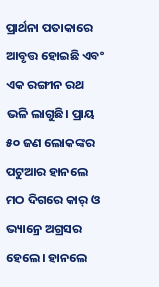ପ୍ରାର୍ଥନା ପତାକାରେ ଆବୃତ୍ତ ହୋଇଛି ଏବଂ ଏକ ରଙ୍ଗୀନ ରଥ ଭଳି ଲାଗୁଛି। ପ୍ରାୟ ୫୦ ଜଣ ଲୋକଙ୍କର ପଟୁଆର ହାନଲେ ମଠ ଦିଗରେ କାର୍ ଓ ଭ୍ୟାନ୍ରେ ଅଗ୍ରସର ହେଲେ। ହାନଲେ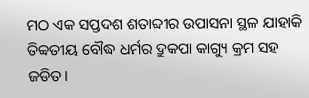ମଠ ଏକ ସପ୍ତଦଶ ଶତାବ୍ଦୀର ଉପାସନା ସ୍ଥଳ ଯାହାକି ତିବ୍ବତୀୟ ବୌଦ୍ଧ ଧର୍ମର ଦ୍ରୁକପା କାଗ୍ୟୁ କ୍ରମ ସହ ଜଡିତ।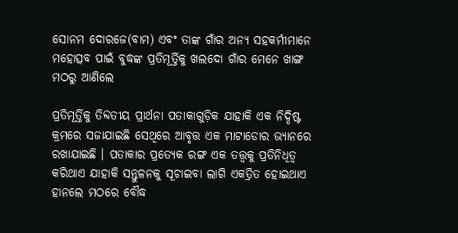ସୋନମ ଦୋରଜେ(ବାମ) ଏବଂ ତାଙ୍କ ଗାଁର ଅନ୍ୟ ସହକର୍ମୀମାନେ ମହୋତ୍ସବ ପାଇଁ ବୁଦ୍ଧଙ୍କ ପ୍ରତିମୂର୍ତ୍ତିକୁ ଖଲଦୋ ଗାଁର ମେନେ ଖାଙ୍ଗ ମଠରୁ ଆଣିଲେ

ପ୍ରତିମୂର୍ତ୍ତିକୁ ତିବ୍ଦତୀୟ ପ୍ରାର୍ଥନା ପତାକାଗୁଡ଼ିକ ଯାହାକି ଏକ ନିଦ୍ଦିଷ୍ଟ କ୍ରମରେ ସଜାଯାଇଛି ସେଥିରେ ଆବୃତ୍ତ ଏକ ମାଟାଡୋର ଭ୍ୟାନରେ ରଖାଯାଇଛି । ପତାକାର ପ୍ରତ୍ୟେକ ରଙ୍ଗ ଏକ ତତ୍ତ୍ୱକୁ ପ୍ରତିନିଧିତ୍ୱ କରିଥାଏ ଯାହାକି ସନ୍ତୁଳନକୁ ସୂଚାଇବା ଲାଗି ଏକତ୍ରିତ ହୋଇଥାଏ
ହାନଲେ ମଠରେ ବୌଦ୍ଧ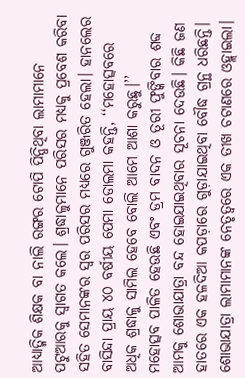ଆଧ୍ୟାତ୍ମିକ ଶିକ୍ଷକ ବା ନାଲି ରଙ୍ଗର ଟୋପି ପିନ୍ଧିଥିବା ଲାମାମାନେ ପଟୁଆରକୁ ସ୍ୱାଗତ କଲେ। ଶ୍ରଦ୍ଧାଳୁମାନେ ପରିସର ମଧ୍ୟକୁ ପ୍ରବେଶ କରିବା ସହିତ ସେମାନଙ୍କର ସ୍ୱର ପରିସର ମଧ୍ୟରେ ଗୁଞ୍ଜରିତ ହେଲା। ହାନଲେର ବାସିନ୍ଦା ପ୍ରାୟ ୪୦ ବର୍ଷୀୟ ପେମା ଡୋଲମା କହନ୍ତି, ‘‘ମହୋତ୍ସବରେ ଅଧିକ ଶ୍ରଦ୍ଧାଳୁ ସାମିଲ ହେବେ ବୋଲି ଆମେ ଆଶା କରୁଛୁ।’’
ମହୋତ୍ସବ ପାଳିତ ହେଉଛି ଏବଂ ଡ୍ରମ ବାଦନ ଓ ତୂରୀ ଫୁଙ୍କିବାର ଶବ୍ଦ ଆମକୁ ଶୋଭାଯାତ୍ରା ବନ୍ଦ ହୋଇଯାଇଥିବାର ସୂଚନା ଦେଉଛି। କିଛି ଜଣ ହାତରେ ଏକ ହଳଦିଆ କପଡ଼ାରେ ଗୁଡ଼ାଯାଇଥିବା ବୌଦ୍ଧ ଗ୍ରନ୍ଥ ଧରିଛନ୍ତି।
ଶୋଭାଯାତ୍ରା ଲାମାମାନଙ୍କ ନେତୃତ୍ୱରେ ଏକ ତୀଖ ଚଟାଣରେ ଓହ୍ଲାଇଲା।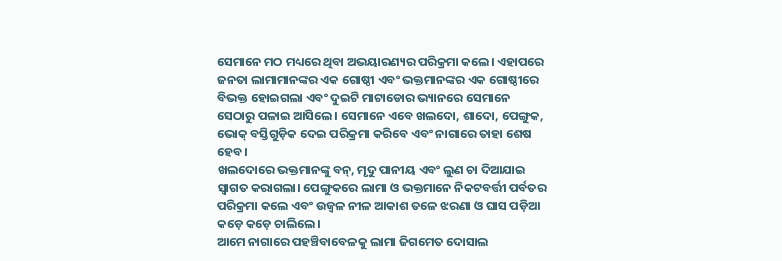ସେମାନେ ମଠ ମଧ୍ୟରେ ଥିବା ଅଭୟାରଣ୍ୟର ପରିକ୍ରମା କଲେ। ଏହାପରେ ଜନତା ଲାମାମାନଙ୍କର ଏକ ଗୋଷ୍ଠୀ ଏବଂ ଭକ୍ତମାନଙ୍କର ଏକ ଗୋଷ୍ଠୀରେ ବିଭକ୍ତ ହୋଇଗଲା ଏବଂ ଦୁଇଟି ମାଟାଡୋର ଭ୍ୟାନରେ ସେମାନେ ସେଠାରୁ ପଳାଇ ଆସିଲେ। ସେମାନେ ଏବେ ଖଲଦୋ, ଶାଦୋ, ପେଙ୍ଗୁକ, ଭୋକ୍ ବସ୍ତିଗୁଡ଼ିକ ଦେଇ ପରିକ୍ରମା କରିବେ ଏବଂ ନାଗାରେ ତାହା ଶେଷ ହେବ।
ଖଲଦୋରେ ଭକ୍ତମାନଙ୍କୁ ବନ୍, ମୃଦୁ ପାନୀୟ ଏବଂ ଲୁଣ ଚା ଦିଆଯାଇ ସ୍ୱାଗତ କରାଗଲା। ପେଙ୍ଗୁକରେ ଲାମା ଓ ଭକ୍ତମାନେ ନିକଟବର୍ତ୍ତୀ ପର୍ବତର ପରିକ୍ରମା କଲେ ଏବଂ ଉଜ୍ୱଳ ନୀଳ ଆକାଶ ତଳେ ଝରଣା ଓ ଘାସ ପଡ଼ିଆ କଡ଼େ କଡ଼େ ଚାଲିଲେ।
ଆମେ ନାଗାରେ ପହଞ୍ଚିବାବେଳକୁ ଲାମା ଜିଗମେତ ଦୋସାଲ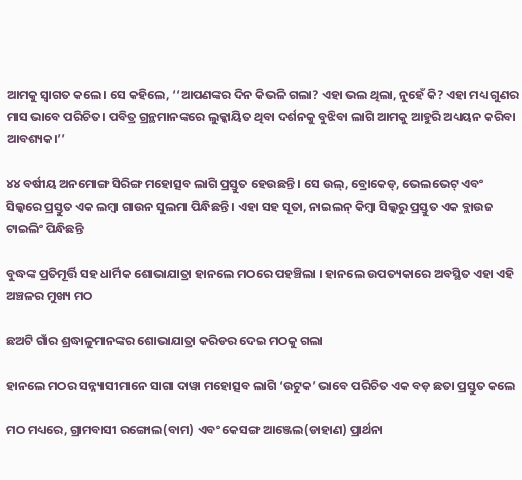ଆମକୁ ସ୍ୱାଗତ କଲେ। ସେ କହିଲେ, ‘‘ଆପଣଙ୍କର ଦିନ କିଭଳି ଗଲା? ଏହା ଭଲ ଥିଲା, ନୁହେଁ କି? ଏହା ମଧ୍ୟ ଗୁଣର ମାସ ଭାବେ ପରିଚିତ। ପବିତ୍ର ଗ୍ରନ୍ଥମାନଙ୍କରେ ଲୁକ୍କାୟିତ ଥିବା ଦର୍ଶନକୁ ବୁଝିବା ଲାଗି ଆମକୁ ଆହୁରି ଅଧ୍ୟୟନ କରିବା ଆବଶ୍ୟକ।’’

୪୪ ବର୍ଷୀୟ ଅନମୋଙ୍ଗ ସିରିଙ୍ଗ ମହୋତ୍ସବ ଲାଗି ପ୍ରସ୍ତୁତ ହେଉଛନ୍ତି । ସେ ଉଲ୍, ବ୍ରୋକେଡ୍, ଭେଲଭେଟ୍ ଏବଂ ସିଲ୍କରେ ପ୍ରସ୍ତୁତ ଏକ ଲମ୍ବା ଗାଉନ ସୁଲମା ପିନ୍ଧିଛନ୍ତି । ଏହା ସହ ସୂତା, ନାଇଲନ୍ କିମ୍ବା ସିଲ୍କରୁ ପ୍ରସ୍ତୁତ ଏକ ବ୍ଲାଉଜ ଟାଇଲିଂ ପିନ୍ଧିଛନ୍ତି

ବୁଦ୍ଧଙ୍କ ପ୍ରତିମୂର୍ତ୍ତି ସହ ଧାର୍ମିକ ଶୋଭାଯାତ୍ରା ହାନଲେ ମଠରେ ପହଞ୍ଚିଲା । ହାନଲେ ଉପତ୍ୟକାରେ ଅବସ୍ଥିତ ଏହା ଏହି ଅଞ୍ଚଳର ମୁଖ୍ୟ ମଠ

ଛଅଟି ଗାଁର ଶ୍ରଦ୍ଧାଳୁମାନଙ୍କର ଶୋଭାଯାତ୍ରା କରିଡର ଦେଇ ମଠକୁ ଗଲା

ହାନଲେ ମଠର ସନ୍ନ୍ୟାସୀମାନେ ସାଗା ଦାୱା ମହୋତ୍ସବ ଲାଗି ‘ଉଟୁକ’ ଭାବେ ପରିଚିତ ଏକ ବଡ଼ ଛତା ପ୍ରସ୍ତୁତ କଲେ

ମଠ ମଧ୍ୟରେ, ଗ୍ରାମବାସୀ ରଙ୍ଗୋଲ(ବାମ) ଏବଂ କେସଙ୍ଗ ଆଞ୍ଜେଲ(ଡାହାଣ) ପ୍ରାର୍ଥନା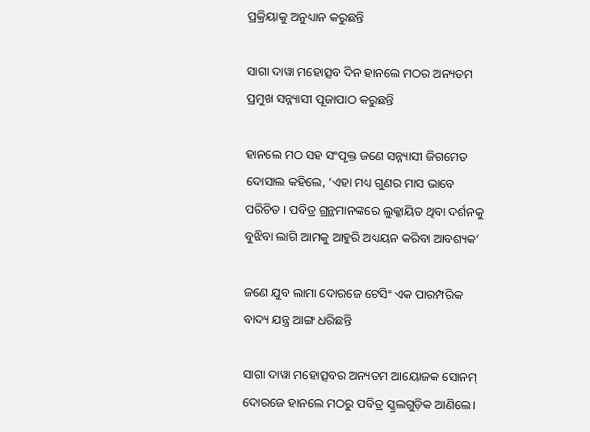ପ୍ରକ୍ରିୟାକୁ ଅନୁଧ୍ୟାନ କରୁଛନ୍ତି

ସାଗା ଦାୱା ମହୋତ୍ସବ ଦିନ ହାନଲେ ମଠର ଅନ୍ୟତମ ପ୍ରମୁଖ ସନ୍ନ୍ୟାସୀ ପୂଜାପାଠ କରୁଛନ୍ତି

ହାନଲେ ମଠ ସହ ସଂପୃକ୍ତ ଜଣେ ସନ୍ନ୍ୟାସୀ ଜିଗମେତ ଦୋସାଲ କହିଲେ, ‘ଏହା ମଧ୍ୟ ଗୁଣର ମାସ ଭାବେ ପରିଚିତ । ପବିତ୍ର ଗ୍ରନ୍ଥମାନଙ୍କରେ ଲୁକ୍କାୟିତ ଥିବା ଦର୍ଶନକୁ ବୁଝିବା ଲାଗି ଆମକୁ ଆହୁରି ଅଧ୍ୟୟନ କରିବା ଆବଶ୍ୟକ’

ଜଣେ ଯୁବ ଲାମା ଦୋରଜେ ଟେସିଂ ଏକ ପାରମ୍ପରିକ ବାଦ୍ୟ ଯନ୍ତ୍ର ଆଙ୍ଗ ଧରିଛନ୍ତି

ସାଗା ଦାୱା ମହୋତ୍ସବର ଅନ୍ୟତମ ଆୟୋଜକ ସୋନମ୍ ଦୋରଜେ ହାନଲେ ମଠରୁ ପବିତ୍ର ସ୍କ୍ରଲଗୁଡ଼ିକ ଆଣିଲେ।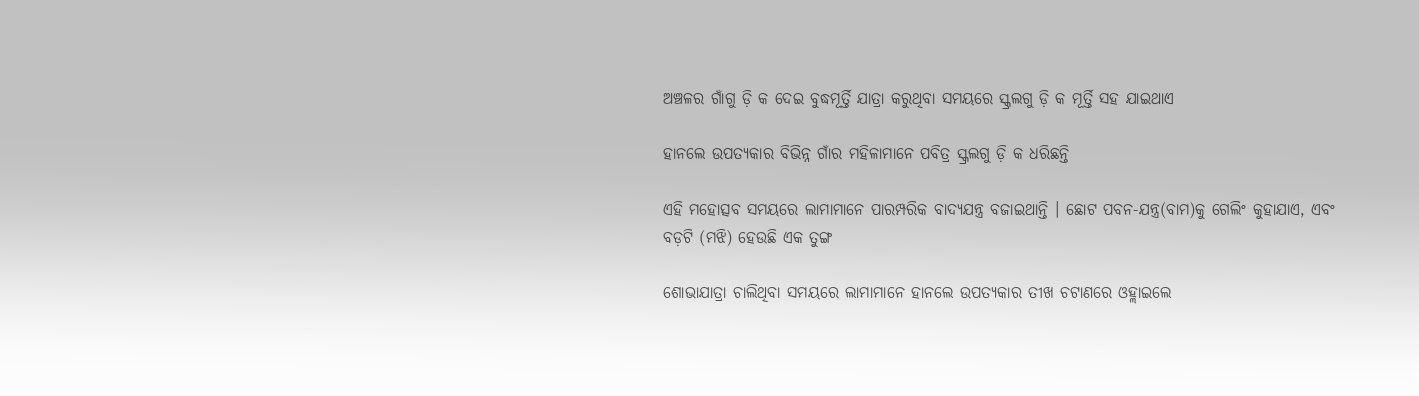ଅଞ୍ଚଳର ଗାଁଗୁ ଡ଼ି କ ଦେଇ ବୁଦ୍ଧମୂର୍ତ୍ତି ଯାତ୍ରା କରୁଥିବା ସମୟରେ ସ୍କ୍ରଲଗୁ ଡ଼ି କ ମୂର୍ତ୍ତି ସହ ଯାଇଥାଏ

ହାନଲେ ଉପତ୍ୟକାର ବିଭିନ୍ନ ଗାଁର ମହିଳାମାନେ ପବିତ୍ର ସ୍କ୍ରଲଗୁ ଡ଼ି କ ଧରିଛନ୍ତି

ଏହି ମହୋତ୍ସବ ସମୟରେ ଲାମାମାନେ ପାରମ୍ପରିକ ବାଦ୍ୟଯନ୍ତ୍ର ବଜାଇଥାନ୍ତି । ଛୋଟ ପବନ-ଯନ୍ତ୍ର(ବାମ)କୁ ଗେଲିଂ କୁହାଯାଏ, ଏବଂ ବଡ଼ଟି (ମଝି) ହେଉଛି ଏକ ତୁଙ୍ଗ

ଶୋଭାଯାତ୍ରା ଚାଲିଥିବା ସମୟରେ ଲାମାମାନେ ହାନଲେ ଉପତ୍ୟକାର ତୀଖ ଚଟାଣରେ ଓହ୍ଲାଇଲେ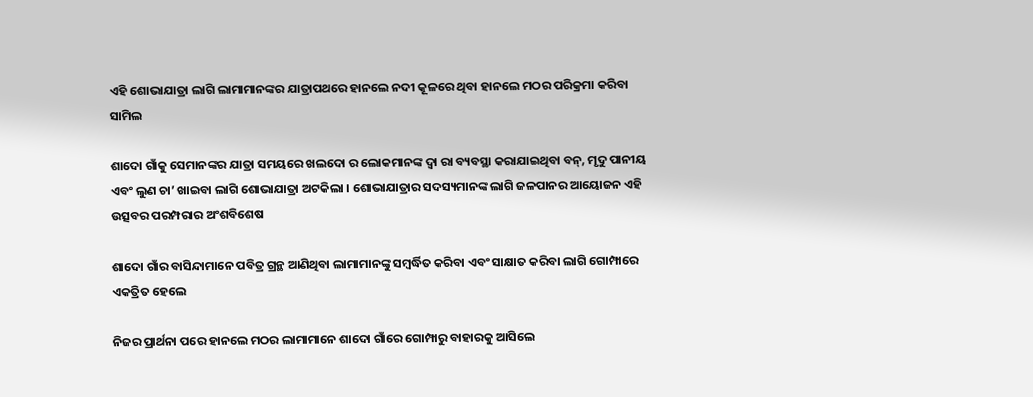ଏହି ଶୋଭାଯାତ୍ରା ଲାଗି ଲାମାମାନଙ୍କର ଯାତ୍ରାପଥରେ ହାନଲେ ନଦୀ କୂଳରେ ଥିବା ହାନଲେ ମଠର ପରିକ୍ରମା କରିବା ସାମିଲ

ଶାଦୋ ଗାଁକୁ ସେମାନଙ୍କର ଯାତ୍ରା ସମୟରେ ଖଲଦୋ ର ଲୋକମାନଙ୍କ ଦ୍ୱା ରା ବ୍ୟବସ୍ଥା କରାଯାଇଥିବା ବନ୍, ମୃଦୁ ପାନୀୟ ଏବଂ ଲୁଣ ଚା’ ଖାଇବା ଲାଗି ଶୋଭାଯାତ୍ରା ଅଟକିଲା । ଶୋଭାଯାତ୍ରାର ସଦସ୍ୟମାନଙ୍କ ଲାଗି ଜଳପାନର ଆୟୋଜନ ଏହି ଉତ୍ସବର ପରମ୍ପରାର ଅଂଶବିଶେଷ

ଶାଦୋ ଗାଁର ବାସିନ୍ଦାମାନେ ପବିତ୍ର ଗ୍ରନ୍ଥ ଆଣିଥିବା ଲାମାମାନଙ୍କୁ ସମ୍ବର୍ଦ୍ଧିତ କରିବା ଏବଂ ସାକ୍ଷାତ କରିବା ଲାଗି ଗୋମ୍ପାରେ ଏକତ୍ରିତ ହେଲେ

ନିଜର ପ୍ରାର୍ଥନା ପରେ ହାନଲେ ମଠର ଲାମାମାନେ ଶାଦୋ ଗାଁରେ ଗୋମ୍ପାରୁ ବାହାରକୁ ଆସିଲେ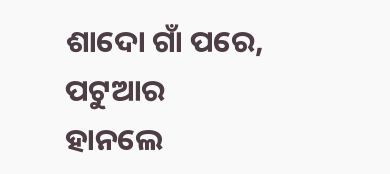ଶାଦୋ ଗାଁ ପରେ, ପଟୁଆର ହାନଲେ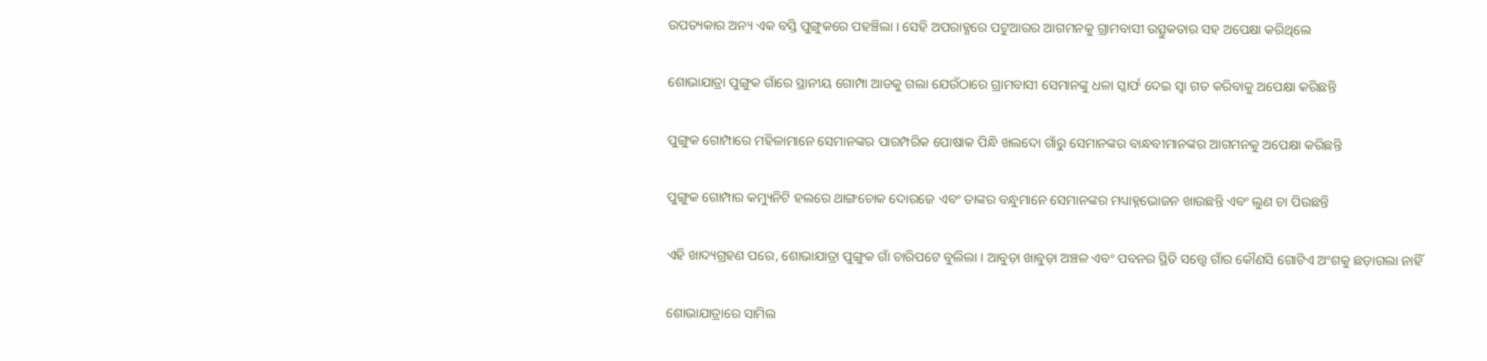ଉପତ୍ୟକାର ଅନ୍ୟ ଏକ ବସ୍ତି ପୁଙ୍ଗୁକରେ ପହଞ୍ଚିଲା । ସେହି ଅପରାହ୍ଣରେ ପଟୁଆରର ଆଗମନକୁ ଗ୍ରାମବାସୀ ଉତ୍ସୁକତାର ସହ ଅପେକ୍ଷା କରିଥିଲେ

ଶୋଭାଯାତ୍ରା ପୁଙ୍ଗୁକ ଗାଁରେ ସ୍ଥାନୀୟ ଗୋମ୍ପା ଆଡକୁ ଗଲା ଯେଉଁଠାରେ ଗ୍ରାମବାସୀ ସେମାନଙ୍କୁ ଧଳା ସ୍କାର୍ଫ ଦେଇ ସ୍ୱା ଗତ କରିବାକୁ ଅପେକ୍ଷା କରିଛନ୍ତି

ପୁଙ୍ଗୁକ ଗୋମ୍ପାରେ ମହିଳାମାନେ ସେମାନଙ୍କର ପାରମ୍ପରିକ ପୋଷାକ ପିନ୍ଧି ଖଲଦୋ ଗାଁରୁ ସେମାନଙ୍କର ବାନ୍ଧବୀମାନଙ୍କର ଆଗମନକୁ ଅପେକ୍ଷା କରିଛନ୍ତି

ପୁଙ୍ଗୁକ ଗୋମ୍ପାର କମ୍ୟୁନିଟି ହଲରେ ଥାଙ୍ଗଚୋକ ଦୋରଜେ ଏବଂ ତାଙ୍କର ବନ୍ଧୁମାନେ ସେମାନଙ୍କର ମଧ୍ୟାହ୍ନଭୋଜନ ଖାଉଛନ୍ତି ଏବଂ ଲୁଣ ଚା ପିଉଛନ୍ତି

ଏହି ଖାଦ୍ୟଗ୍ରହଣ ପରେ, ଶୋଭାଯାତ୍ରା ପୁଙ୍ଗୁକ ଗାଁ ଚାରିପଟେ ବୁଲିଲା । ଆବୁଡ଼ା ଖାବୁଡ଼ା ଅଞ୍ଚଳ ଏବଂ ପବନର ସ୍ଥିତି ସତ୍ତ୍ୱେ ଗାଁର କୌଣସି ଗୋଟିଏ ଅଂଶକୁ ଛଡ଼ାଗଲା ନାହିଁ

ଶୋଭାଯାତ୍ରାରେ ସାମିଲ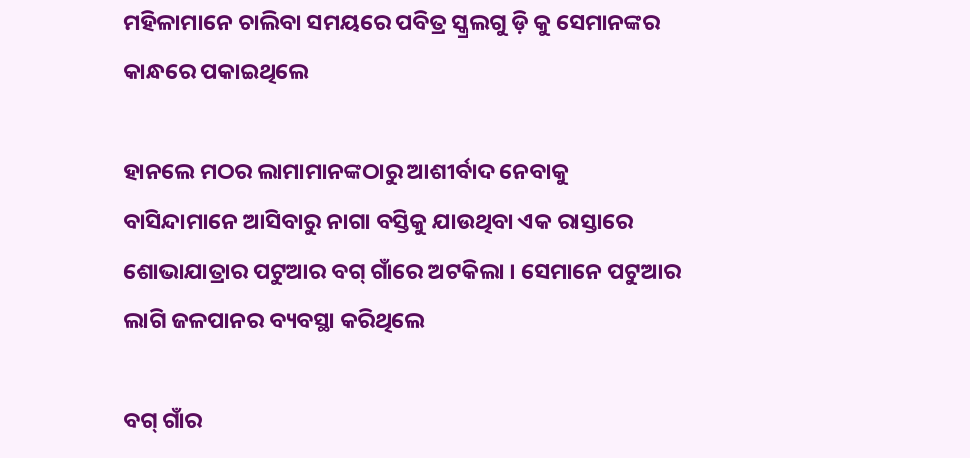ମହିଳାମାନେ ଚାଲିବା ସମୟରେ ପବିତ୍ର ସ୍କ୍ରଲଗୁ ଡ଼ି କୁ ସେମାନଙ୍କର କାନ୍ଧରେ ପକାଇଥିଲେ

ହାନଲେ ମଠର ଲାମାମାନଙ୍କଠାରୁ ଆଶୀର୍ବାଦ ନେବାକୁ ବାସିନ୍ଦାମାନେ ଆସିବାରୁ ନାଗା ବସ୍ତିକୁ ଯାଉଥିବା ଏକ ରାସ୍ତାରେ ଶୋଭାଯାତ୍ରାର ପଟୁଆର ବଗ୍ ଗାଁରେ ଅଟକିଲା । ସେମାନେ ପଟୁଆର ଲାଗି ଜଳପାନର ବ୍ୟବସ୍ଥା କରିଥିଲେ

ବଗ୍ ଗାଁର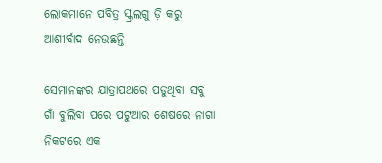ଲୋକମାନେ ପବିତ୍ର ସ୍କ୍ରଲଗୁ ଡ଼ି କରୁ ଆଶୀର୍ବାଦ ନେଉଛନ୍ତି

ସେମାନଙ୍କର ଯାତ୍ରାପଥରେ ପଡୁଥିବା ସବୁ ଗାଁ ବୁଲିବା ପରେ ପଟୁଆର ଶେଷରେ ନାଗା ନିକଟରେ ଏକ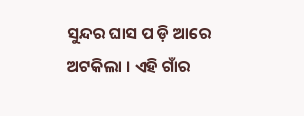ସୁନ୍ଦର ଘାସ ପ ଡ଼ି ଆରେ ଅଟକିଲା । ଏହି ଗାଁର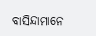ବାସିନ୍ଦାମାନେ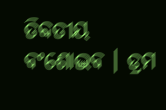ତିବ୍ଦତୀୟ ବଂଶୋଦ୍ଭବ । ଡ୍ରମ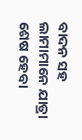ବାଦନ ସହ ଲାମାମାନେ ଯାତ୍ରା ଶେଷ ହେବା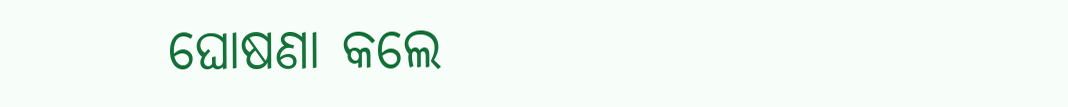ଘୋଷଣା କଲେ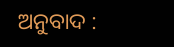ଅନୁବାଦ :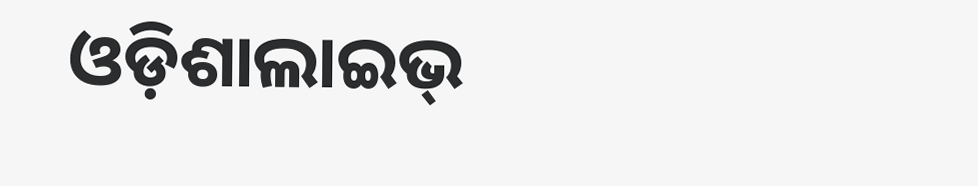ଓଡ଼ିଶାଲାଇଭ୍